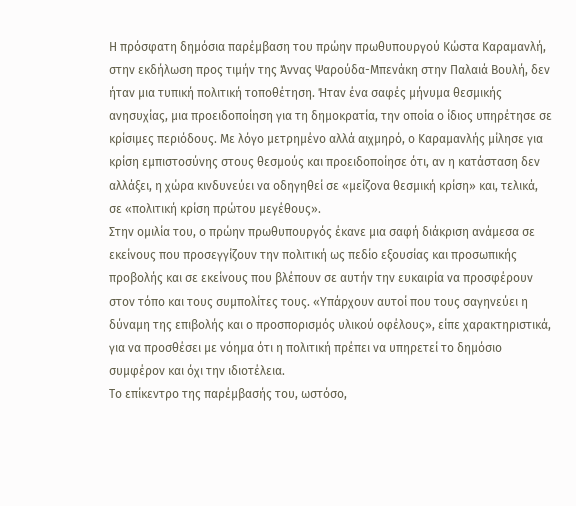Η πρόσφατη δημόσια παρέμβαση του πρώην πρωθυπουργού Κώστα Καραμανλή, στην εκδήλωση προς τιμήν της Άννας Ψαρούδα-Μπενάκη στην Παλαιά Βουλή, δεν ήταν μια τυπική πολιτική τοποθέτηση. Ήταν ένα σαφές μήνυμα θεσμικής ανησυχίας, μια προειδοποίηση για τη δημοκρατία, την οποία ο ίδιος υπηρέτησε σε κρίσιμες περιόδους. Με λόγο μετρημένο αλλά αιχμηρό, ο Καραμανλής μίλησε για κρίση εμπιστοσύνης στους θεσμούς και προειδοποίησε ότι, αν η κατάσταση δεν αλλάξει, η χώρα κινδυνεύει να οδηγηθεί σε «μείζονα θεσμική κρίση» και, τελικά, σε «πολιτική κρίση πρώτου μεγέθους».
Στην ομιλία του, ο πρώην πρωθυπουργός έκανε μια σαφή διάκριση ανάμεσα σε εκείνους που προσεγγίζουν την πολιτική ως πεδίο εξουσίας και προσωπικής προβολής και σε εκείνους που βλέπουν σε αυτήν την ευκαιρία να προσφέρουν στον τόπο και τους συμπολίτες τους. «Υπάρχουν αυτοί που τους σαγηνεύει η δύναμη της επιβολής και ο προσπορισμός υλικού οφέλους», είπε χαρακτηριστικά, για να προσθέσει με νόημα ότι η πολιτική πρέπει να υπηρετεί το δημόσιο συμφέρον και όχι την ιδιοτέλεια.
Το επίκεντρο της παρέμβασής του, ωστόσο,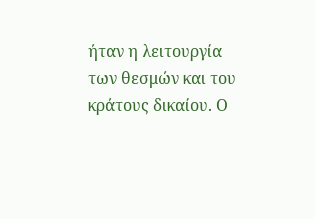ήταν η λειτουργία των θεσμών και του κράτους δικαίου. Ο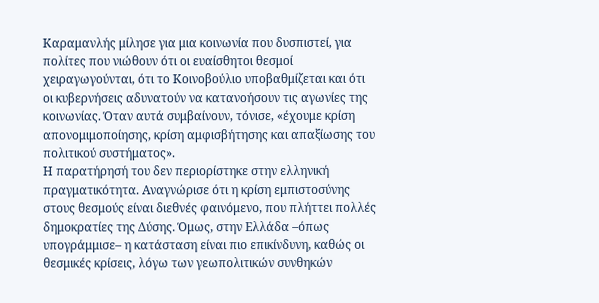Καραμανλής μίλησε για μια κοινωνία που δυσπιστεί, για πολίτες που νιώθουν ότι οι ευαίσθητοι θεσμοί χειραγωγούνται, ότι το Κοινοβούλιο υποβαθμίζεται και ότι οι κυβερνήσεις αδυνατούν να κατανοήσουν τις αγωνίες της κοινωνίας. Όταν αυτά συμβαίνουν, τόνισε, «έχουμε κρίση απονομιμοποίησης, κρίση αμφισβήτησης και απαξίωσης του πολιτικού συστήματος».
Η παρατήρησή του δεν περιορίστηκε στην ελληνική πραγματικότητα. Αναγνώρισε ότι η κρίση εμπιστοσύνης στους θεσμούς είναι διεθνές φαινόμενο, που πλήττει πολλές δημοκρατίες της Δύσης. Όμως, στην Ελλάδα –όπως υπογράμμισε– η κατάσταση είναι πιο επικίνδυνη, καθώς οι θεσμικές κρίσεις, λόγω των γεωπολιτικών συνθηκών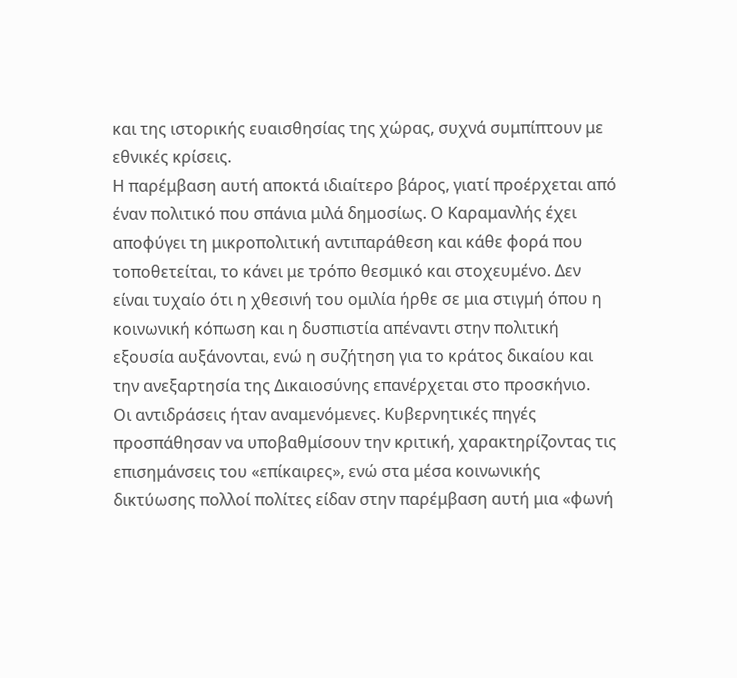και της ιστορικής ευαισθησίας της χώρας, συχνά συμπίπτουν με εθνικές κρίσεις.
Η παρέμβαση αυτή αποκτά ιδιαίτερο βάρος, γιατί προέρχεται από έναν πολιτικό που σπάνια μιλά δημοσίως. Ο Καραμανλής έχει αποφύγει τη μικροπολιτική αντιπαράθεση και κάθε φορά που τοποθετείται, το κάνει με τρόπο θεσμικό και στοχευμένο. Δεν είναι τυχαίο ότι η χθεσινή του ομιλία ήρθε σε μια στιγμή όπου η κοινωνική κόπωση και η δυσπιστία απέναντι στην πολιτική εξουσία αυξάνονται, ενώ η συζήτηση για το κράτος δικαίου και την ανεξαρτησία της Δικαιοσύνης επανέρχεται στο προσκήνιο.
Οι αντιδράσεις ήταν αναμενόμενες. Κυβερνητικές πηγές προσπάθησαν να υποβαθμίσουν την κριτική, χαρακτηρίζοντας τις επισημάνσεις του «επίκαιρες», ενώ στα μέσα κοινωνικής δικτύωσης πολλοί πολίτες είδαν στην παρέμβαση αυτή μια «φωνή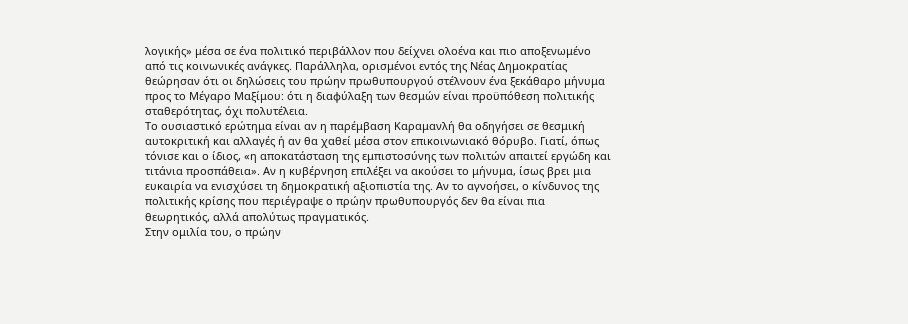λογικής» μέσα σε ένα πολιτικό περιβάλλον που δείχνει ολοένα και πιο αποξενωμένο από τις κοινωνικές ανάγκες. Παράλληλα, ορισμένοι εντός της Νέας Δημοκρατίας θεώρησαν ότι οι δηλώσεις του πρώην πρωθυπουργού στέλνουν ένα ξεκάθαρο μήνυμα προς το Μέγαρο Μαξίμου: ότι η διαφύλαξη των θεσμών είναι προϋπόθεση πολιτικής σταθερότητας, όχι πολυτέλεια.
Το ουσιαστικό ερώτημα είναι αν η παρέμβαση Καραμανλή θα οδηγήσει σε θεσμική αυτοκριτική και αλλαγές ή αν θα χαθεί μέσα στον επικοινωνιακό θόρυβο. Γιατί, όπως τόνισε και ο ίδιος, «η αποκατάσταση της εμπιστοσύνης των πολιτών απαιτεί εργώδη και τιτάνια προσπάθεια». Αν η κυβέρνηση επιλέξει να ακούσει το μήνυμα, ίσως βρει μια ευκαιρία να ενισχύσει τη δημοκρατική αξιοπιστία της. Αν το αγνοήσει, ο κίνδυνος της πολιτικής κρίσης που περιέγραψε ο πρώην πρωθυπουργός δεν θα είναι πια θεωρητικός, αλλά απολύτως πραγματικός.
Στην ομιλία του, ο πρώην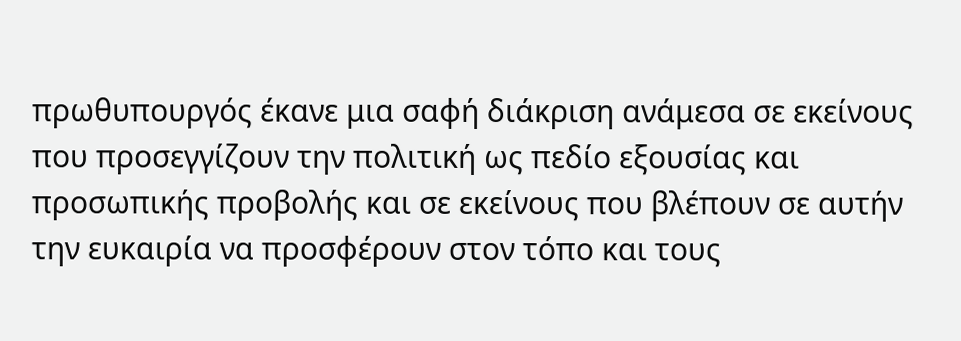πρωθυπουργός έκανε μια σαφή διάκριση ανάμεσα σε εκείνους που προσεγγίζουν την πολιτική ως πεδίο εξουσίας και προσωπικής προβολής και σε εκείνους που βλέπουν σε αυτήν την ευκαιρία να προσφέρουν στον τόπο και τους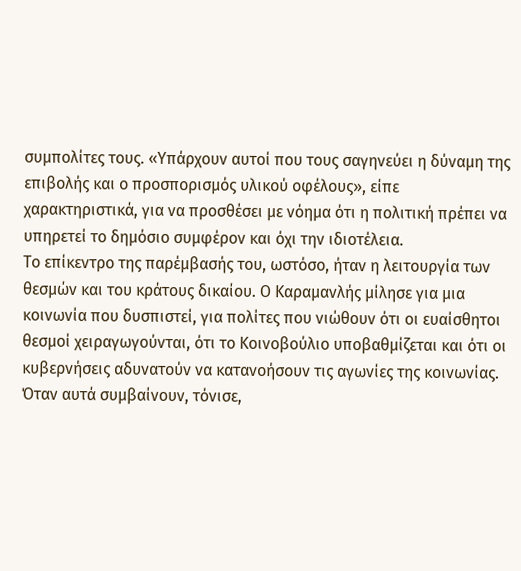συμπολίτες τους. «Υπάρχουν αυτοί που τους σαγηνεύει η δύναμη της επιβολής και ο προσπορισμός υλικού οφέλους», είπε χαρακτηριστικά, για να προσθέσει με νόημα ότι η πολιτική πρέπει να υπηρετεί το δημόσιο συμφέρον και όχι την ιδιοτέλεια.
Το επίκεντρο της παρέμβασής του, ωστόσο, ήταν η λειτουργία των θεσμών και του κράτους δικαίου. Ο Καραμανλής μίλησε για μια κοινωνία που δυσπιστεί, για πολίτες που νιώθουν ότι οι ευαίσθητοι θεσμοί χειραγωγούνται, ότι το Κοινοβούλιο υποβαθμίζεται και ότι οι κυβερνήσεις αδυνατούν να κατανοήσουν τις αγωνίες της κοινωνίας. Όταν αυτά συμβαίνουν, τόνισε,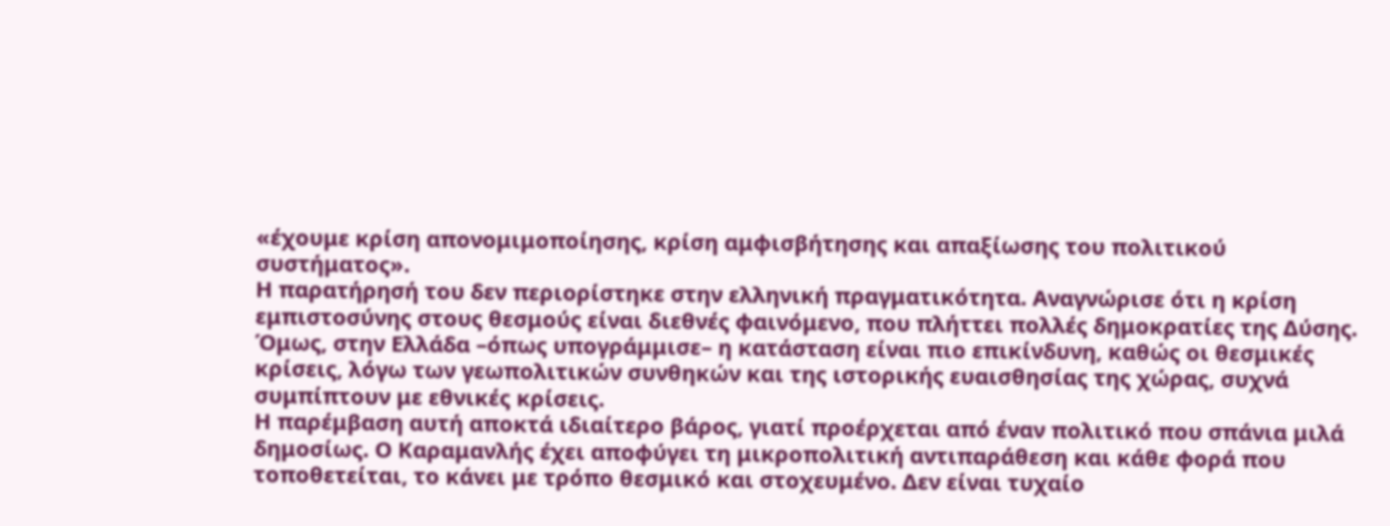«έχουμε κρίση απονομιμοποίησης, κρίση αμφισβήτησης και απαξίωσης του πολιτικού συστήματος».
Η παρατήρησή του δεν περιορίστηκε στην ελληνική πραγματικότητα. Αναγνώρισε ότι η κρίση εμπιστοσύνης στους θεσμούς είναι διεθνές φαινόμενο, που πλήττει πολλές δημοκρατίες της Δύσης. Όμως, στην Ελλάδα –όπως υπογράμμισε– η κατάσταση είναι πιο επικίνδυνη, καθώς οι θεσμικές κρίσεις, λόγω των γεωπολιτικών συνθηκών και της ιστορικής ευαισθησίας της χώρας, συχνά συμπίπτουν με εθνικές κρίσεις.
Η παρέμβαση αυτή αποκτά ιδιαίτερο βάρος, γιατί προέρχεται από έναν πολιτικό που σπάνια μιλά δημοσίως. Ο Καραμανλής έχει αποφύγει τη μικροπολιτική αντιπαράθεση και κάθε φορά που τοποθετείται, το κάνει με τρόπο θεσμικό και στοχευμένο. Δεν είναι τυχαίο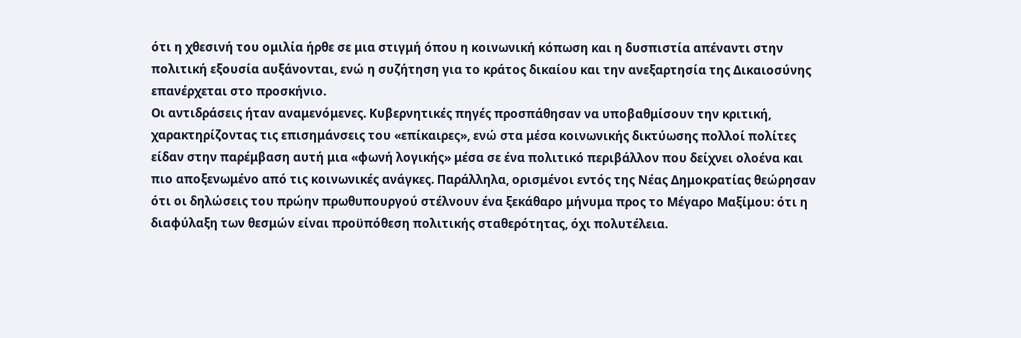ότι η χθεσινή του ομιλία ήρθε σε μια στιγμή όπου η κοινωνική κόπωση και η δυσπιστία απέναντι στην πολιτική εξουσία αυξάνονται, ενώ η συζήτηση για το κράτος δικαίου και την ανεξαρτησία της Δικαιοσύνης επανέρχεται στο προσκήνιο.
Οι αντιδράσεις ήταν αναμενόμενες. Κυβερνητικές πηγές προσπάθησαν να υποβαθμίσουν την κριτική, χαρακτηρίζοντας τις επισημάνσεις του «επίκαιρες», ενώ στα μέσα κοινωνικής δικτύωσης πολλοί πολίτες είδαν στην παρέμβαση αυτή μια «φωνή λογικής» μέσα σε ένα πολιτικό περιβάλλον που δείχνει ολοένα και πιο αποξενωμένο από τις κοινωνικές ανάγκες. Παράλληλα, ορισμένοι εντός της Νέας Δημοκρατίας θεώρησαν ότι οι δηλώσεις του πρώην πρωθυπουργού στέλνουν ένα ξεκάθαρο μήνυμα προς το Μέγαρο Μαξίμου: ότι η διαφύλαξη των θεσμών είναι προϋπόθεση πολιτικής σταθερότητας, όχι πολυτέλεια.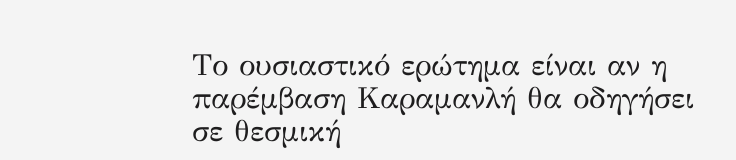Το ουσιαστικό ερώτημα είναι αν η παρέμβαση Καραμανλή θα οδηγήσει σε θεσμική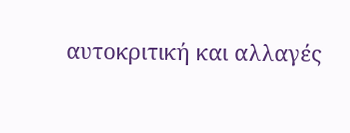αυτοκριτική και αλλαγές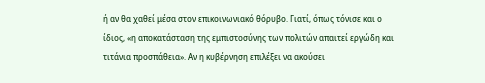ή αν θα χαθεί μέσα στον επικοινωνιακό θόρυβο. Γιατί, όπως τόνισε και ο ίδιος, «η αποκατάσταση της εμπιστοσύνης των πολιτών απαιτεί εργώδη και τιτάνια προσπάθεια». Αν η κυβέρνηση επιλέξει να ακούσει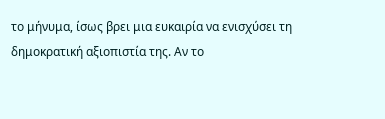το μήνυμα, ίσως βρει μια ευκαιρία να ενισχύσει τη δημοκρατική αξιοπιστία της. Αν το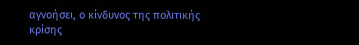αγνοήσει, ο κίνδυνος της πολιτικής κρίσης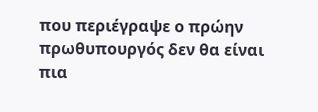που περιέγραψε ο πρώην πρωθυπουργός δεν θα είναι πια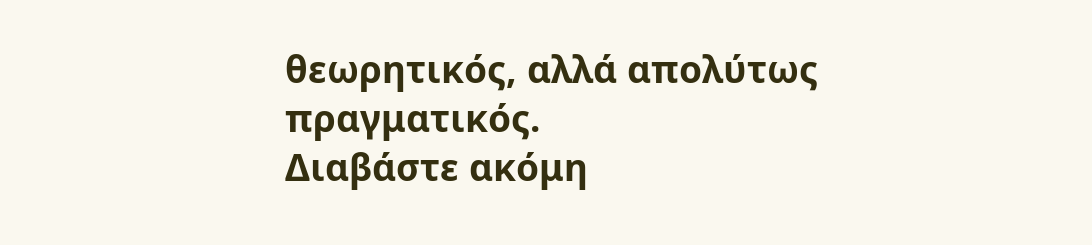θεωρητικός, αλλά απολύτως πραγματικός.
Διαβάστε ακόμη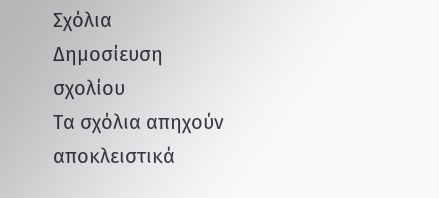Σχόλια
Δημοσίευση σχολίου
Τα σχόλια απηχούν αποκλειστικά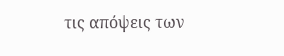τις απόψεις των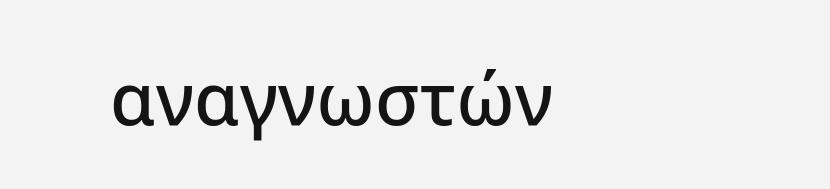αναγνωστών